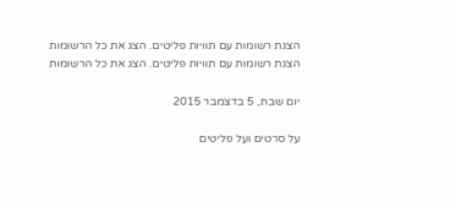הצגת רשומות עם תוויות פליטים. הצג את כל הרשומות
הצגת רשומות עם תוויות פליטים. הצג את כל הרשומות

יום שבת, 5 בדצמבר 2015

על סרטים ועל פליטים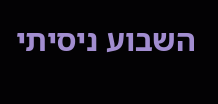השבוע ניסיתי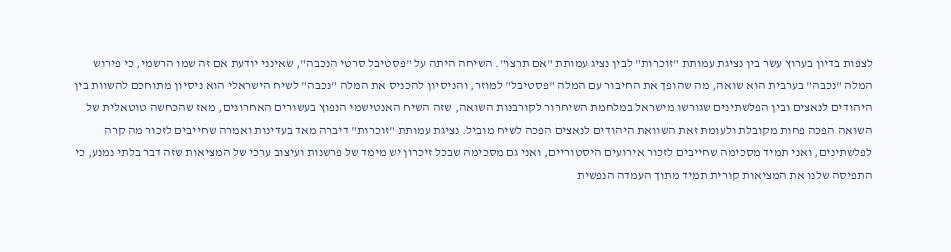לצפות בדיון בערוץ עשר בין נציגת עמותת "זוכרות" לבין נציג עמותת "אם תרצו". השיחה היתה על "פסטיבל סרטי הנכבה", שאינני יודעת אם זה שמו הרשמי, כי פירוש המלה "נכבה" בערבית הוא שואה, מה שהופך את החיבור עם המלה "פסטיבל" למוזר, והניסיון להכניס את המלה "נכבה" לשיח הישראלי הוא ניסיון מתוחכם להשוות בין היהודים לנאצים ובין הפלשתינים שגורשו מישראל במלחמת השיחרור לקורבנות השואה, שזה השיח האנטישמי הנפוץ בעשורים האחרונים, מאז שהכחשה טוטאלית של השואה הפכה פחות מקובלת ולעומת זאת השוואת היהודים לנאצים הפכה לשיח מוביל. נציגת עמותת "זוכרות" דיברה מאד בעדינות ואמרה שחייבים לזכור מה קרה לפלשתינים, ואני תמיד מסכימה שחייבים לזכור אירועים היסטוריים, ואני גם מסכימה שבכל זיכרון יש מימד של פרשנות ועיצוב ערכי של המציאות שזה דבר בלתי נמנע, כי התפיסה שלנו את המציאות קורית תמיד מתוך העמדה הנפשית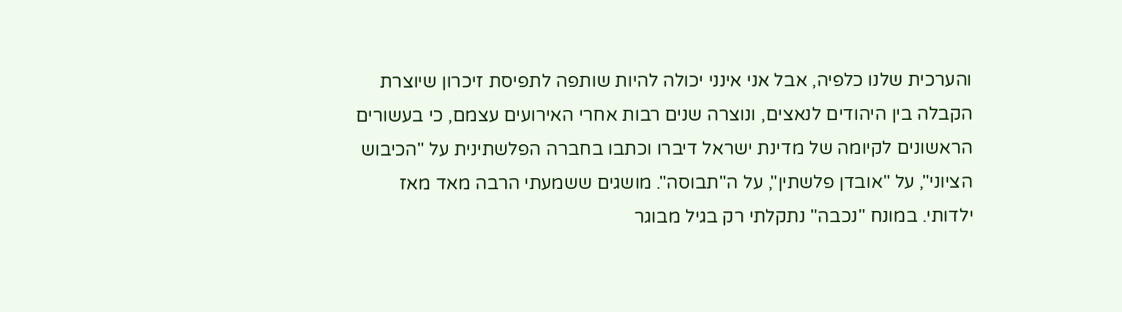והערכית שלנו כלפיה, אבל אני אינני יכולה להיות שותפה לתפיסת זיכרון שיוצרת הקבלה בין היהודים לנאצים, ונוצרה שנים רבות אחרי האירועים עצמם, כי בעשורים הראשונים לקיומה של מדינת ישראל דיברו וכתבו בחברה הפלשתינית על "הכיבוש הציוני", על "אובדן פלשתין", על ה"תבוסה". מושגים ששמעתי הרבה מאד מאז ילדותי. במונח "נכבה" נתקלתי רק בגיל מבוגר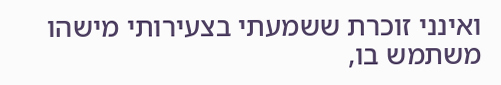ואינני זוכרת ששמעתי בצעירותי מישהו משתמש בו,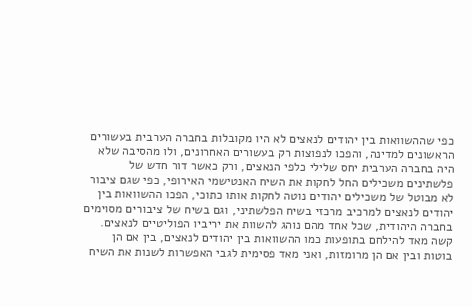כפי שההשוואות בין יהודים לנאצים לא היו מקובלות בחברה הערבית בעשורים הראשונים למדינה, והפכו לנפוצות רק בעשורים האחרונים, ולו מהסיבה שלא היה בחברה הערבית יחס שלילי כלפי הנאצים, ורק כאשר דור חדש של פלשתינים משכילים החל לחקות את השיח האנטישמי האירופי, כפי שגם ציבור לא מבוטל של משכילים יהודים נוטה לחקות אותו כתוכי, הפכו ההשוואות בין יהודים לנאצים למרכיב מרכזי בשיח הפלשתיני, וגם בשיח של ציבורים מסוימים בחברה היהודית, שכל אחד מהם נוהג להשוות את יריביו הפוליטיים לנאצים. קשה מאד להילחם בתופעות כמו ההשוואות בין יהודים לנאצים, בין אם הן בוטות ובין אם הן מרומזות, ואני מאד פסימית לגבי האפשרות לשנות את השיח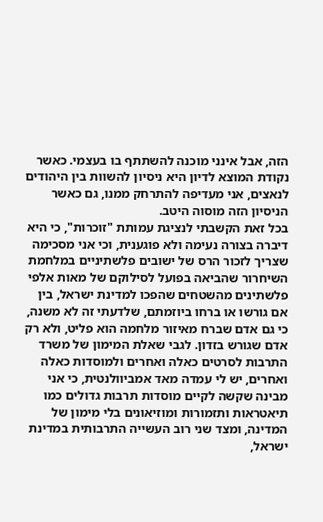הזה, אבל אינני מוכנה להשתתף בו בעצמי. כאשר נקודת המוצא לדיון היא ניסיון להשוות בין היהודים לנאצים, אני מעדיפה להתרחק ממנו, גם כאשר הניסיון הזה מוסוה היטב.
בכל זאת הקשבתי לנציגת עמותת "זוכרות", כי היא דיברה בצורה נעימה ולא פוגענית, וכי אני מסכימה שצריך לזכור הרס של ישובים פלשתיניים במלחמת השיחרור שהביאה בפועל לסילוקם של מאות אלפי פלשתינים מהשטחים שהפכו למדינת ישראל, בין אם גורשו או ברחו ביוזמתם, שלדעתי זה לא משנה, כי גם אדם שברח מאיזור מלחמה הוא פליט, ולא רק אדם שגורש בזדון. לגבי שאלת המימון של משרד התרבות לסרטים כאלה ואחרים ולמוסדות כאלה ואחרים, יש לי עמדה מאד אמביוולנטית, כי אני מבינה שקשה לקיים מוסדות תרבות גדולים כמו תיאטראות ותזמורות ומוזיאונים בלי מימון של המדינה, ומצד שני רוב העשייה התרבותית במדינת ישראל,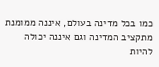כמו בכל מדינה בעולם, איננה ממומנת מתקציב המדינה וגם איננה יכולה להיות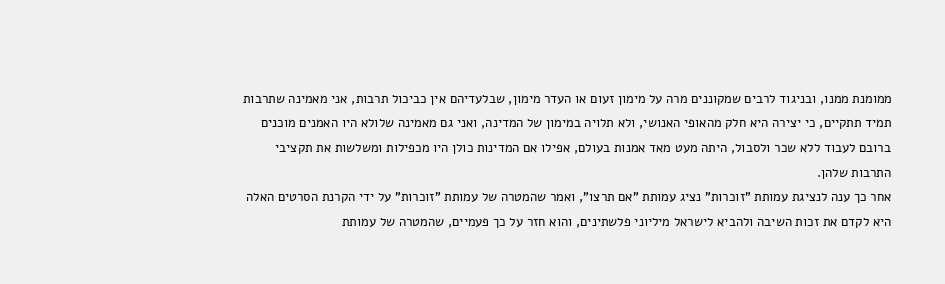ממומנת ממנו, ובניגוד לרבים שמקוננים מרה על מימון זעום או העדר מימון, שבלעדיהם אין כביכול תרבות, אני מאמינה שתרבות תמיד תתקיים, כי יצירה היא חלק מהאופי האנושי, ולא תלויה במימון של המדינה, ואני גם מאמינה שלולא היו האמנים מוכנים ברובם לעבוד ללא שכר ולסבול, היתה מעט מאד אמנות בעולם, אפילו אם המדינות כולן היו מכפילות ומשלשות את תקציבי התרבות שלהן.
אחר כך ענה לנציגת עמותת "זוכרות" נציג עמותת "אם תרצו", ואמר שהמטרה של עמותת "זוכרות" על ידי הקרנת הסרטים האלה היא לקדם את זכות השיבה ולהביא לישראל מיליוני פלשתינים, והוא חזר על כך פעמיים, שהמטרה של עמותת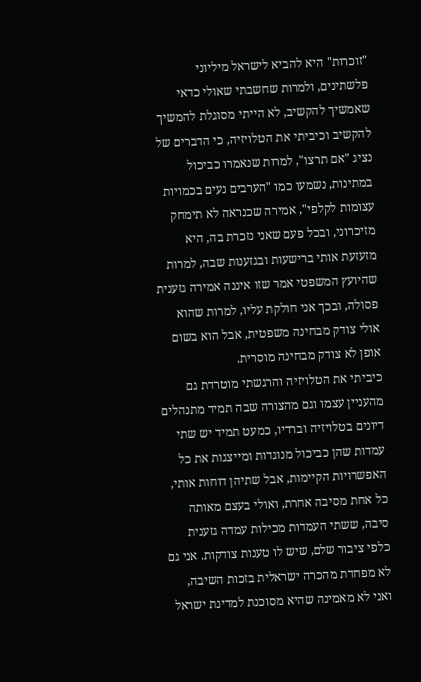"זוכרות" היא להביא לישראל מיליוני פלשתינים, ולמרות שחשבתי שאולי כדאי שאמשיך להקשיב, לא הייתי מסוגלת להמשיך להקשיב וכיביתי את הטלויזיה, כי הדברים של נציג "אם תרצו", למרות שנאמרו כביכול במתינות, נשמעו כמו "הערבים נעים בכמויות עצומות לקלפי", אמירה שכנראה לא תימחק מזיכרוני, ובכל פעם שאני נזכרת בה, היא מזעזעת אותי ברישעות ובגזענות שבה, למרות שהיועץ המשפטי אמר שזו איננה אמירה גזענית פסולה, ובכך אני חולקת עליו, למרות שהוא אולי צודק מבחינה משפטית, אבל הוא בשום אופן לא צודק מבחינה מוסרית.
כיביתי את הטלויזיה והרגשתי מוטרדת גם מהעניין עצמו וגם מהצורה שבה תמיד מתנהלים דיונים בטלויזיה וברדיו, כמעט תמיד יש שתי עמדות שהן כביכול מנוגדות ומייצגות את כל האפשרויות הקיימות, אבל שתיהן דוחות אותי, כל אחת מסיבה אחרת, ואולי בעצם מאותה סיבה, ששתי העמדות מכילות עמדה גזענית כלפי ציבור שלם, שיש לו טענות צודקות. אני גם לא מפחדת מהכרה ישראלית בזכות השיבה, ואני לא מאמינה שהיא מסוכנת למדינת ישראל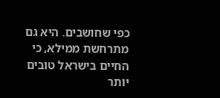כפי שחושבים. היא גם מתרחשת ממילא, כי החיים בישראל טובים יותר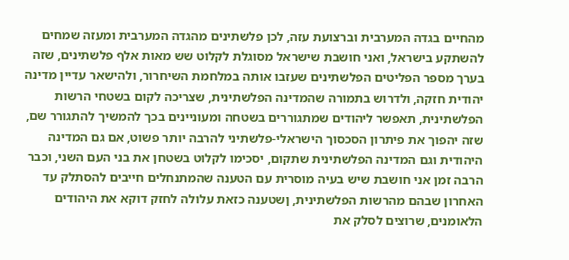מהחיים בגדה המערבית וברצועת עזה, לכן פלשתינים מהגדה המערבית ומעזה שמחים להשתקע בישראל, ואני חושבת שישראל מסוגלת לקלוט שש מאות אלף פלשתינים, שזה בערך מספר הפליטים הפלשתינים שעזבו אותה במלחמת השיחרור, ולהישאר עדיין מדינה יהודית חזקה, ולדרוש בתמורה שהמדינה הפלשתינית, שצריכה לקום בשטחי הרשות הפלשתינית, תאפשר ליהודים שמתגוררים בשטחה ומעוניינים בכך להמשיך להתגורר שם, שזה יהפוך את פיתרון הסכסוך הישראלי-פלשתיני להרבה יותר פשוט, אם גם המדינה היהודית וגם המדינה הפלשתינית שתקום, יסכימו לקלוט בשטחן את בני העם השני, וכבר הרבה זמן אני חושבת שיש בעיה מוסרית עם הטענה שהמתנחלים חייבים להסתלק עד האחרון שבהם מהרשות הפלשתינית, ןשטענה כזאת עלולה לחזק דוקא את היהודים הלאומנים, שרוצים לסלק את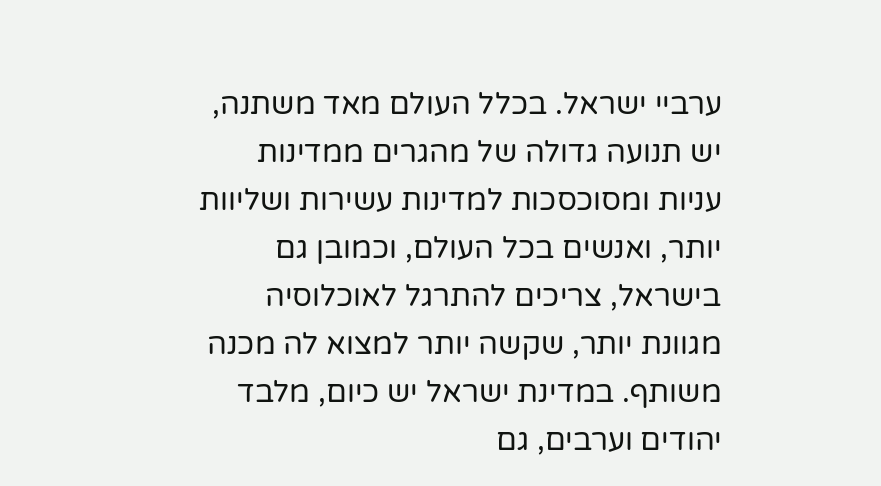ערביי ישראל. בכלל העולם מאד משתנה, יש תנועה גדולה של מהגרים ממדינות עניות ומסוכסכות למדינות עשירות ושליוות יותר, ואנשים בכל העולם, וכמובן גם בישראל, צריכים להתרגל לאוכלוסיה מגוונת יותר, שקשה יותר למצוא לה מכנה משותף. במדינת ישראל יש כיום, מלבד יהודים וערבים, גם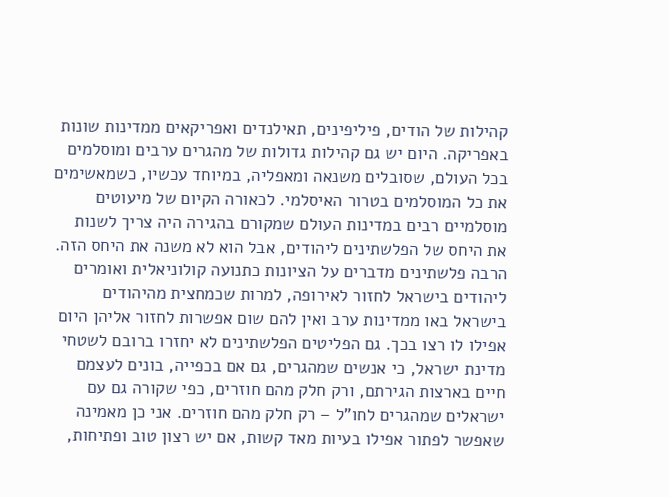קהילות של הודים, פיליפינים, תאילנדים ואפריקאים ממדינות שונות באפריקה. היום יש גם קהילות גדולות של מהגרים ערבים ומוסלמים בכל העולם, שסובלים משנאה ומאפליה, במיוחד עכשיו, כשמאשימים את כל המוסלמים בטרור האיסלמי. לכאורה הקיום של מיעוטים מוסלמיים רבים במדינות העולם שמקורם בהגירה היה צריך לשנות את היחס של הפלשתינים ליהודים, אבל הוא לא משנה את היחס הזה. הרבה פלשתינים מדברים על הציונות כתנועה קולוניאלית ואומרים ליהודים בישראל לחזור לאירופה, למרות שכמחצית מהיהודים בישראל באו ממדינות ערב ואין להם שום אפשרות לחזור אליהן היום אפילו לו רצו בכך. גם הפליטים הפלשתינים לא יחזרו ברובם לשטחי מדינת ישראל, כי אנשים שמהגרים, גם אם בכפייה, בונים לעצמם חיים בארצות הגירתם, ורק חלק מהם חוזרים, כפי שקורה גם עם ישראלים שמהגרים לחו"ל – רק חלק מהם חוזרים. אני כן מאמינה שאפשר לפתור אפילו בעיות מאד קשות, אם יש רצון טוב ופתיחות,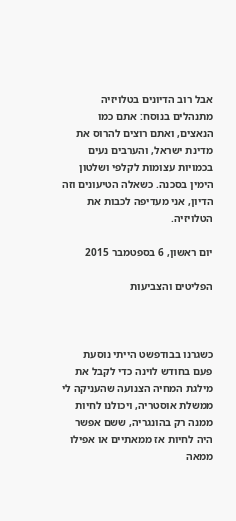אבל רוב הדיונים בטלויזיה מתנהלים בנוסח: אתם כמו הנאצים, ואתם רוצים להרוס את מדינת ישראל, והערבים נעים בכמויות עצומות לקלפי ושלטון הימין בסכנה. כשאלה הטיעונים וזה הדיון, אני מעדיפה לכבות את הטלויזיה.

יום ראשון, 6 בספטמבר 2015

הפליטים והצביעות



כשגרנו בבודפשט הייתי נוסעת פעם בחודש לוינה כדי לקבל את מילגת המחיה הצנועה שהעניקה לי ממשלת אוסטריה, ויכולנו לחיות ממנה רק בהונגריה, ששם אפשר היה לחיות אז ממאתיים או אפילו ממאה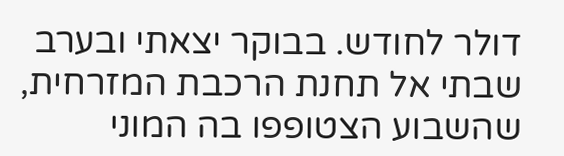דולר לחודש. בבוקר יצאתי ובערב שבתי אל תחנת הרכבת המזרחית, שהשבוע הצטופפו בה המוני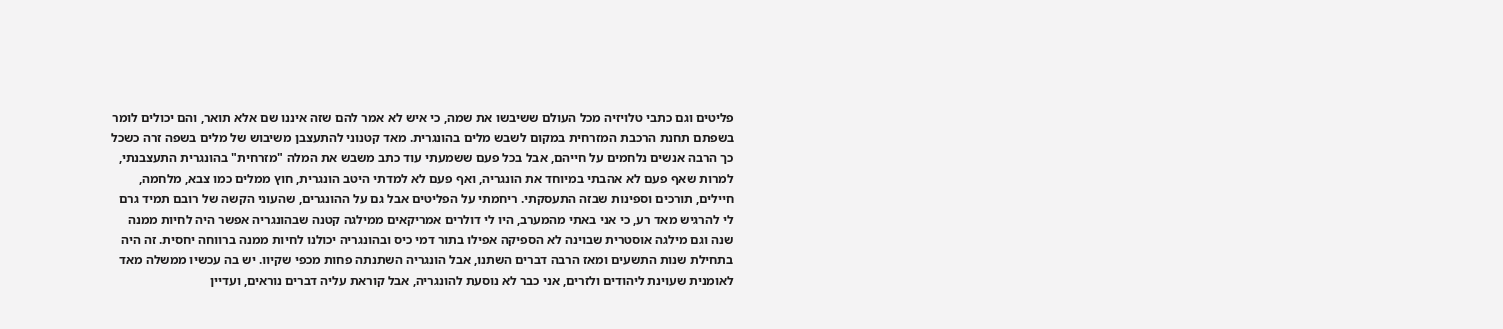פליטים וגם כתבי טלויזיה מכל העולם ששיבשו את שמה, כי איש לא אמר להם שזה איננו שם אלא תואר, והם יכולים לומר בשפתם תחנת הרכבת המזרחית במקום לשבש מלים בהונגרית. מאד קטנוני להתעצבן משיבוש של מלים בשפה זרה כשכל כך הרבה אנשים נלחמים על חייהם, אבל בכל פעם ששמעתי עוד כתב משבש את המלה "מזרחית" בהונגרית התעצבנתי, למרות שאף פעם לא אהבתי במיוחד את הונגריה, ואף פעם לא למדתי היטב הונגרית, חוץ ממלים כמו צבא, מלחמה, חיילים, תורכים וספינות שבזה התעסקתי. ריחמתי על הפליטים אבל גם על ההונגרים, שהעוני הקשה של רובם תמיד גרם לי להרגיש מאד רע, כי אני באתי מהמערב, היו לי דולרים אמריקאים ממילגה קטנה שבהונגריה אפשר היה לחיות ממנה שנה וגם מילגה אוסטרית שבוינה לא הספיקה אפילו בתור דמי כיס ובהונגריה יכולנו לחיות ממנה ברווחה יחסית. זה היה בתחילת שנות התשעים ומאז הרבה דברים השתנו, אבל הונגריה השתנתה פחות מכפי שקיוו. יש בה עכשיו ממשלה מאד לאומנית שעוינת ליהודים ולזרים, אני כבר לא נוסעת להונגריה, אבל קוראת עליה דברים נוראים, ועדיין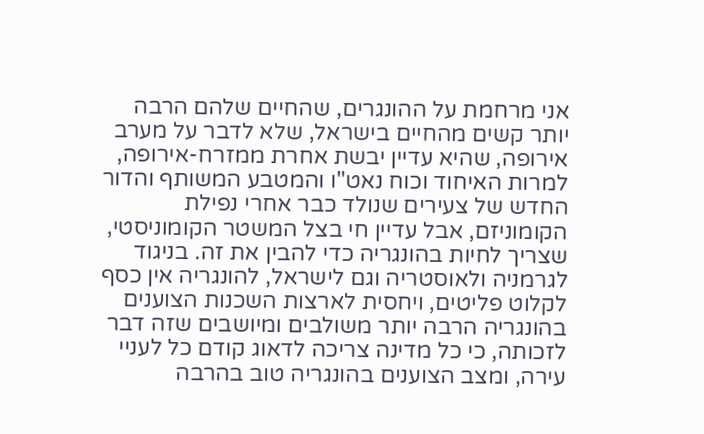אני מרחמת על ההונגרים, שהחיים שלהם הרבה יותר קשים מהחיים בישראל, שלא לדבר על מערב אירופה, שהיא עדיין יבשת אחרת ממזרח-אירופה, למרות האיחוד וכוח נאט"ו והמטבע המשותף והדור החדש של צעירים שנולד כבר אחרי נפילת הקומוניזם, אבל עדיין חי בצל המשטר הקומוניסטי, שצריך לחיות בהונגריה כדי להבין את זה. בניגוד לגרמניה ולאוסטריה וגם לישראל, להונגריה אין כסף לקלוט פליטים, ויחסית לארצות השכנות הצוענים בהונגריה הרבה יותר משולבים ומיושבים שזה דבר לזכותה, כי כל מדינה צריכה לדאוג קודם כל לעניי עירה, ומצב הצוענים בהונגריה טוב בהרבה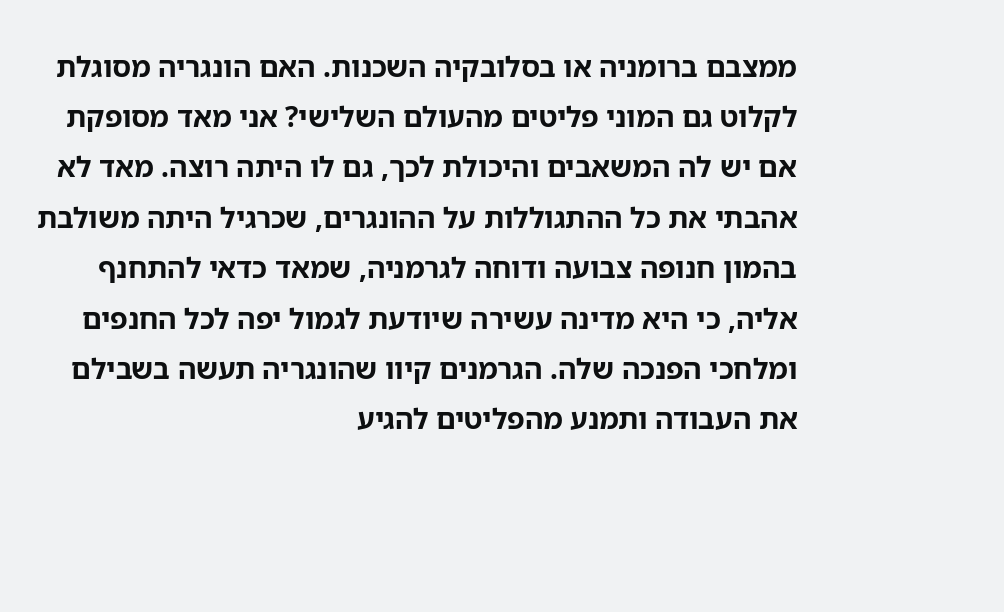ממצבם ברומניה או בסלובקיה השכנות. האם הונגריה מסוגלת לקלוט גם המוני פליטים מהעולם השלישי? אני מאד מסופקת אם יש לה המשאבים והיכולת לכך, גם לו היתה רוצה. מאד לא אהבתי את כל ההתגוללות על ההונגרים, שכרגיל היתה משולבת בהמון חנופה צבועה ודוחה לגרמניה, שמאד כדאי להתחנף אליה, כי היא מדינה עשירה שיודעת לגמול יפה לכל החנפים ומלחכי הפנכה שלה. הגרמנים קיוו שהונגריה תעשה בשבילם את העבודה ותמנע מהפליטים להגיע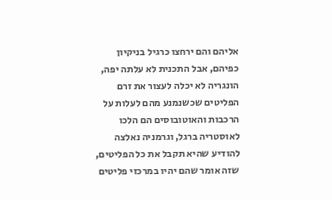אליהם והם ירחצו כרגיל בניקיון כפיהם, אבל התכנית לא עלתה יפה, הונגריה לא יכלה לעצור את זרם הפליטים שכשנמנע מהם לעלות על הרכבות והאוטובוסים הם הלכו לאוסטריה ברגל, וגרמניה נאלצה להודיע שהיא תקבל את כל הפליטים, שזה אומר שהם יהיו במרכזי פליטים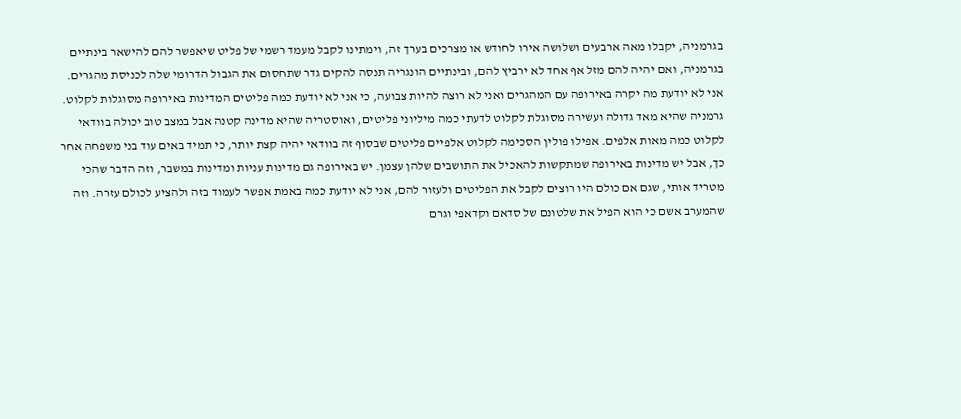בגרמניה, יקבלו מאה ארבעים ושלושה אירו לחודש או מצרכים בערך זה, וימתינו לקבל מעמד רשמי של פליט שיאפשר להם להישאר בינתיים בגרמניה, ואם יהיה להם מזל אף אחד לא ירביץ להם, ובינתיים הונגריה תנסה להקים גדר שתחסום את הגבול הדרומי שלה לכניסת מהגרים. אני לא יודעת מה יקרה באירופה עם המהגרים ואני לא רוצה להיות צבועה, כי אני לא יודעת כמה פליטים המדינות באירופה מסוגלות לקלוט. גרמניה שהיא מאד גדולה ועשירה מסוגלת לקלוט לדעתי כמה מיליוני פליטים, ואוסטריה שהיא מדינה קטנה אבל במצב טוב יכולה בוודאי לקלוט כמה מאות אלפים. אפילו פולין הסכימה לקלוט אלפיים פליטים שבסוף זה בוודאי יהיה קצת יותר, כי תמיד באים עוד בני משפחה אחר כך, אבל יש מדינות באירופה שמתקשות להאכיל את התושבים שלהן עצמן. יש באירופה גם מדינות עניות ומדינות במשבר, וזה הדבר שהכי מטריד אותי, שגם אם כולם היו רוצים לקבל את הפליטים ולעזור להם, אני לא יודעת כמה באמת אפשר לעמוד בזה ולהציע לכולם עזרה. וזה שהמערב אשם כי הוא הפיל את שלטונם של סדאם וקדאפי וגרם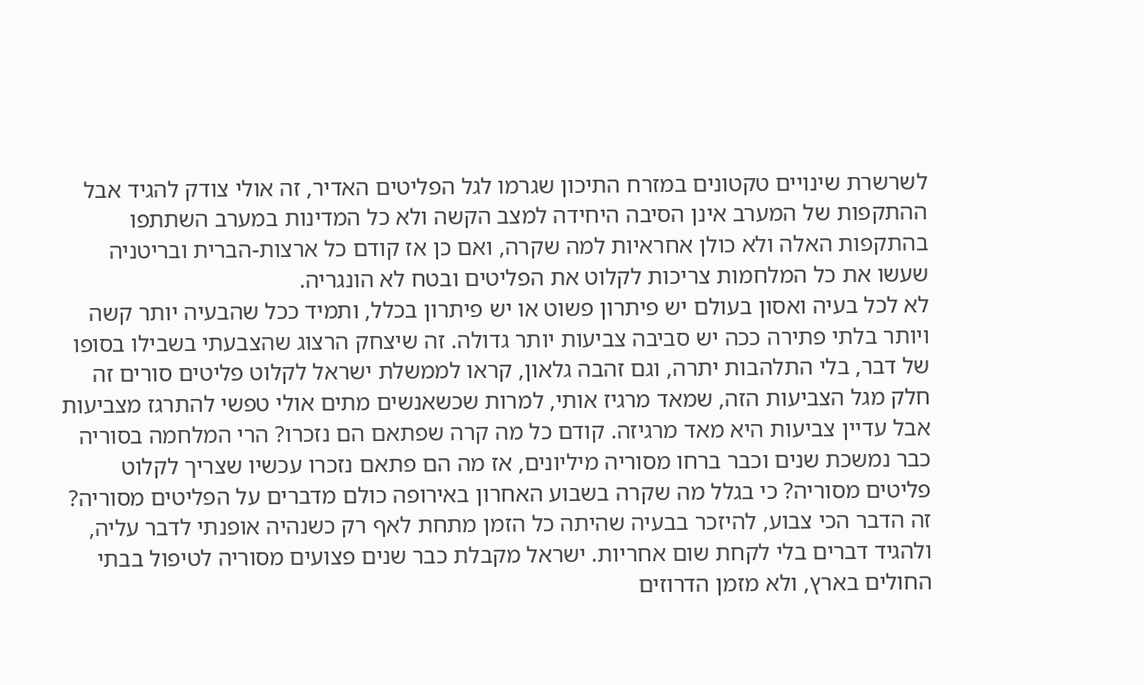לשרשרת שינויים טקטונים במזרח התיכון שגרמו לגל הפליטים האדיר, זה אולי צודק להגיד אבל ההתקפות של המערב אינן הסיבה היחידה למצב הקשה ולא כל המדינות במערב השתתפו בהתקפות האלה ולא כולן אחראיות למה שקרה, ואם כן אז קודם כל ארצות-הברית ובריטניה שעשו את כל המלחמות צריכות לקלוט את הפליטים ובטח לא הונגריה.
לא לכל בעיה ואסון בעולם יש פיתרון פשוט או יש פיתרון בכלל, ותמיד ככל שהבעיה יותר קשה ויותר בלתי פתירה ככה יש סביבה צביעות יותר גדולה. זה שיצחק הרצוג שהצבעתי בשבילו בסופו של דבר, בלי התלהבות יתרה, וגם זהבה גלאון, קראו לממשלת ישראל לקלוט פליטים סורים זה חלק מגל הצביעות הזה, שמאד מרגיז אותי, למרות שכשאנשים מתים אולי טפשי להתרגז מצביעות אבל עדיין צביעות היא מאד מרגיזה. קודם כל מה קרה שפתאם הם נזכרו? הרי המלחמה בסוריה כבר נמשכת שנים וכבר ברחו מסוריה מיליונים, אז מה הם פתאם נזכרו עכשיו שצריך לקלוט פליטים מסוריה? כי בגלל מה שקרה בשבוע האחרון באירופה כולם מדברים על הפליטים מסוריה? זה הדבר הכי צבוע, להיזכר בבעיה שהיתה כל הזמן מתחת לאף רק כשנהיה אופנתי לדבר עליה, ולהגיד דברים בלי לקחת שום אחריות. ישראל מקבלת כבר שנים פצועים מסוריה לטיפול בבתי החולים בארץ, ולא מזמן הדרוזים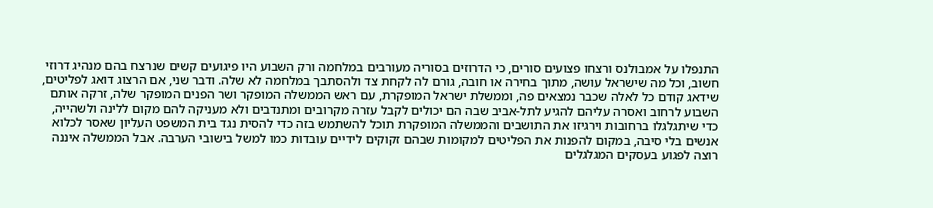התנפלו על אמבולנס ורצחו פצועים סורים, כי הדרוזים בסוריה מעורבים במלחמה ורק השבוע היו פיגועים קשים שנרצח בהם מנהיג דרוזי חשוב, וכל מה שישראל עושה, מתוך בחירה או חובה, גורם לה לקחת צד ולהסתבך במלחמה לא שלה. ודבר שני, אם הרצוג דואג לפליטים, שידאג קודם כל לאלה שכבר נמצאים פה, וממשלת ישראל המופקרת, עם ראש הממשלה המופקר ושר הפנים המופקר שלה, זרקה אותם השבוע לרחוב ואסרה עליהם להגיע לתל-אביב שבה הם יכולים לקבל עזרה מקרובים ומתנדבים ולא מעניקה להם מקום ללינה ולשהייה, כדי שיתגלגלו ברחובות וירגיזו את התושבים והממשלה המופקרת תוכל להשתמש בזה כדי להסית נגד בית המשפט העליון שאסר לכלוא אנשים בלי סיבה, במקום להפנות את הפליטים למקומות שבהם זקוקים לידיים עובדות כמו למשל בישובי הערבה. אבל הממשלה איננה רוצה לפגוע בעסקים המגלגלים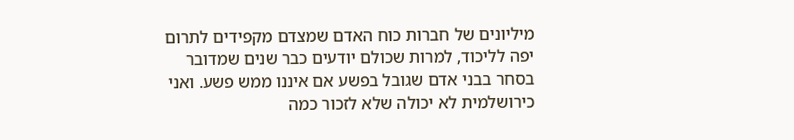מיליונים של חברות כוח האדם שמצדם מקפידים לתרום יפה לליכוד, למרות שכולם יודעים כבר שנים שמדובר בסחר בבני אדם שגובל בפשע אם איננו ממש פשע. ואני כירושלמית לא יכולה שלא לזכור כמה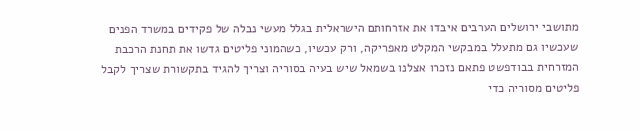מתושבי ירושלים הערבים איבדו את אזרחותם הישראלית בגלל מעשי נבלה של פקידים במשרד הפנים שעכשיו גם מתעלל במבקשי המקלט מאפריקה, ורק עכשיו, כשהמוני פליטים גדשו את תחנת הרכבת המזרחית בבודפשט פתאם נזכרו אצלנו בשמאל שיש בעיה בסוריה וצריך להגיד בתקשורת שצריך לקבל פליטים מסוריה כדי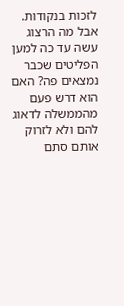לזכות בנקודות. אבל מה הרצוג עשה עד כה למען הפליטים שכבר נמצאים פה? האם הוא דרש פעם מהממשלה לדאוג להם ולא לזרוק אותם סתם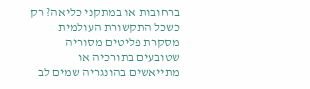ברחובות או במתקני כליאה? רק כשכל התקשורת העולמית מסקרת פליטים מסוריה שטובעים בתורכיה או מתייאשים בהונגריה שמים לב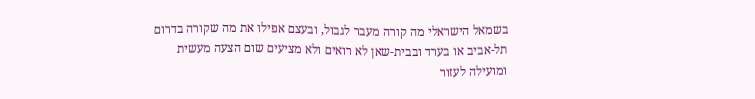בשמאל הישראלי מה קורה מעבר לגבול, ובעצם אפילו את מה שקורה בדרום תל-אביב או בערד ובבית-שאן לא רואים ולא מציעים שום הצעה מעשית ומועילה לעזור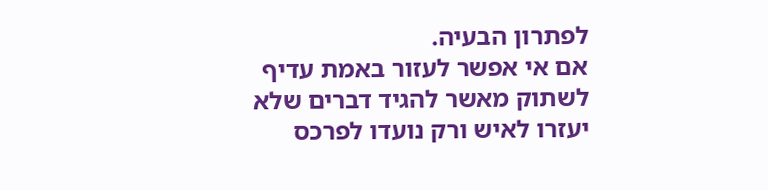לפתרון הבעיה.
אם אי אפשר לעזור באמת עדיף לשתוק מאשר להגיד דברים שלא יעזרו לאיש ורק נועדו לפרכס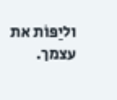וליַפּוֹת את עצמך.